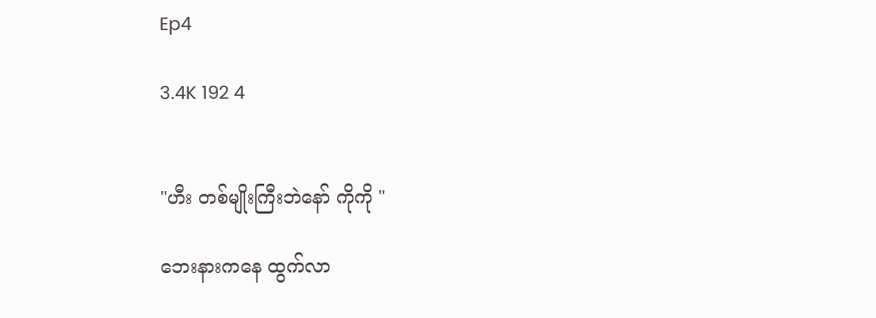Ep4

3.4K 192 4


"ဟီး တစ်မျိုးကြီးဘဲနော် ကိုကို "

ဘေးနားကနေ ထွက်လာ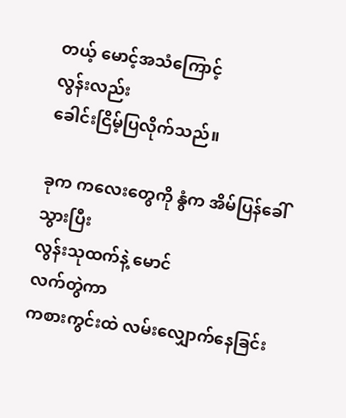တယ့် မောင့်အသံကြောင့်
လွန်းလည်း
ခေါင်းငြိမ့်ပြလိုက်သည်။

ခုက ကလေးတွေကို နွံက အိမ်ပြန်ခေါ်သွားပြီး
လွန်းသုထက်နဲ့ မောင်
လက်တွဲကာ
ကစားကွင်းထဲ လမ်းလျှောက်နေခြင်း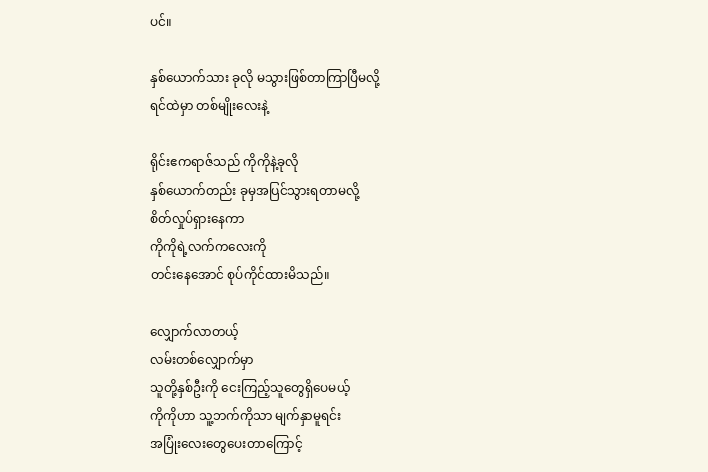ပင်။

နှစ်ယောက်သား ခုလို မသွားဖြစ်တာကြာပြီမလို့
ရင်ထဲမှာ တစ်မျိုးလေးနဲ့

ရိုင်းဧကရာဇ်သည် ကိုကိုနဲ့ခုလို
နှစ်ယောက်တည်း ခုမှအပြင်သွားရတာမလို့
စိတ်လှုပ်ရှားနေကာ
ကိုကိုရဲ့လက်ကလေးကို
တင်းနေအောင် စုပ်ကိုင်ထားမိသည်။

လျှောက်လာတယ့်
လမ်းတစ်လျှောက်မှာ
သူတို့နှစ်ဦးကို ငေးကြည့်သူတွေရှိပေမယ့်
ကိုကိုဟာ သူ့ဘက်ကိုသာ မျက်နှာမူရင်း
အပြုံးလေးတွေပေးတာကြောင့်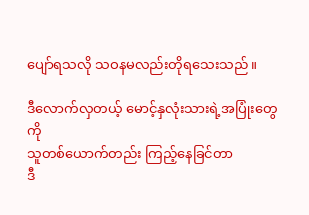ပျော်ရသလို သဝနမလည်းတိုရသေးသည်။

ဒီလောက်လှတယ့် မောင့်နှလုံးသားရဲ့အပြုံးတွေကို
သူတစ်ယောက်တည်း ကြည့်နေခြင်တာ
ဒီ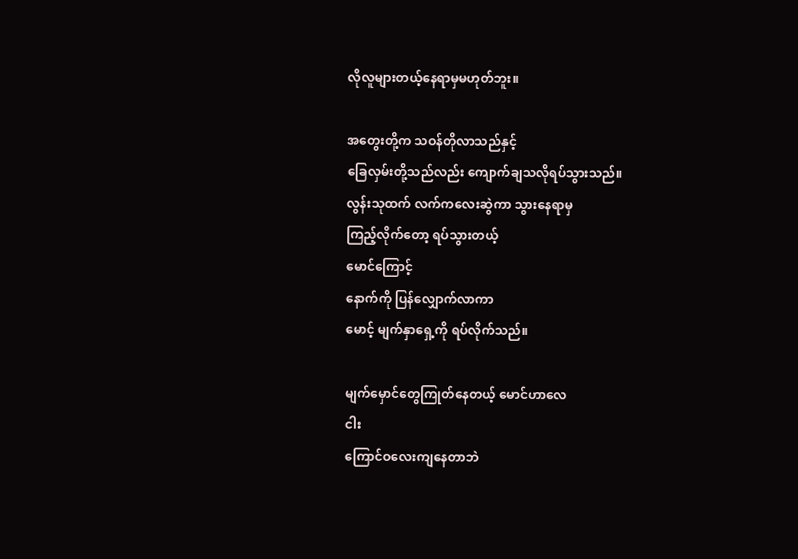လိုလူများတယ့်နေရာမှမဟုတ်ဘူး။

အတွေးတို့က သဝန်တိုလာသည်နှင့်
ခြေလှမ်းတို့သည်လည်း ကျောက်ချသလိုရပ်သွားသည်။
လွန်းသုထက် လက်ကလေးဆွဲကာ သွားနေရာမှ
ကြည့်လိုက်တော့ ရပ်သွားတယ့်
မောင်ကြောင့်
နောက်ကို ပြန်လျှောက်လာကာ
မောင့် မျက်နှာရှေ့ကို ရပ်လိုက်သည်။

မျက်မှောင်တွေကြုတ်နေတယ့် မောင်ဟာလေ
ငါး
ကြောင်ဝလေးကျနေတာဘဲ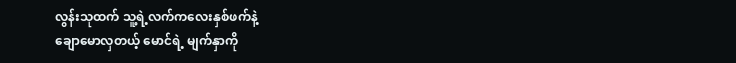လွန်းသုထက် သူ့ရဲ့လက်ကလေးနှစ်ဖက်နဲ့
ချောမောလှတယ့် မောင်ရဲ့ မျက်နှာကို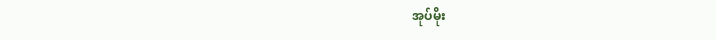အုပ်မိုး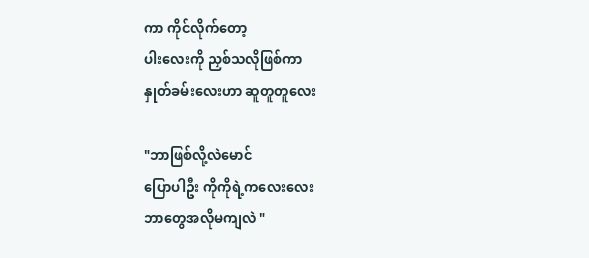ကာ ကိုင်လိုက်တော့
ပါးလေးကို ညှစ်သလိုဖြစ်ကာ
နှုတ်ခမ်းလေးဟာ ဆူတူတူလေး

"ဘာဖြစ်လို့လဲမောင်
ပြောပါဦး ကိုကိုရဲ့ကလေးလေး
ဘာတွေအလိုမကျလဲ "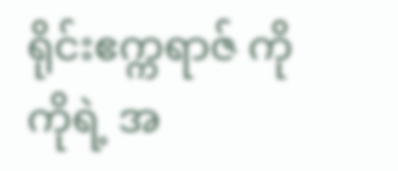ရိုင်းဧက္ကရာဇ် ကိုကိုရဲ့ အ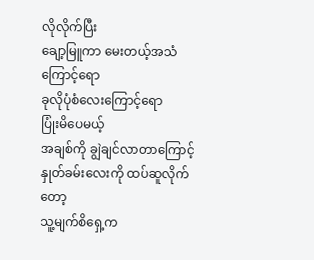လိုလိုက်ပြီး
ချော့မြူကာ မေးတယ့်အသံကြောင့်ရော
ခုလိုပုံစံလေးကြောင့်ရော
ပြုံးမိပေမယ့်
အချစ်ကို ချွဲချင်လာတာကြောင့်
နှုတ်ခမ်းလေးကို ထပ်ဆူလိုက်တော့
သူ့မျက်စိရှေ့က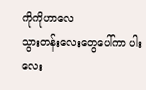ကိုကိုဟာလေ
သွားတန်းလေးတွေပေါ်ကာ ပါးလေး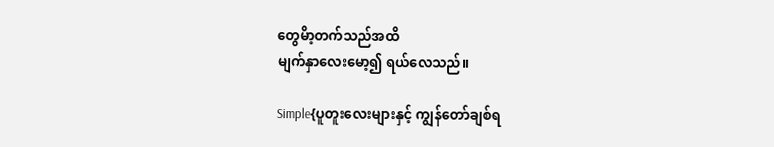တွေမိာ့တက်သည်အထိ
မျက်နှာလေးမော့၍ ရယ်လေသည်။

Simple{ပူတူးလေးများနှင့် ကျွန်တော်ချစ်ရ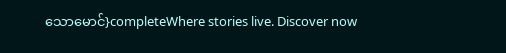သောမောင်}completeWhere stories live. Discover now